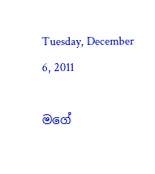Tuesday, December 6, 2011

මගේ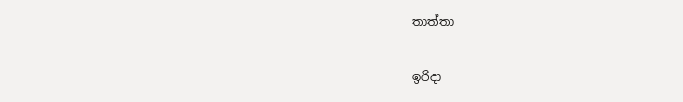තාත්තා

ඉරිදා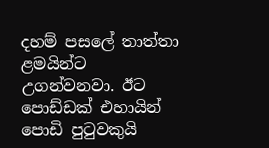දහම් පසලේ තාත්තා ළමයින්ට උගන්වනවා. ඊට පොඩ්ඩක් එහායින් පොඩි පුටුවකුයි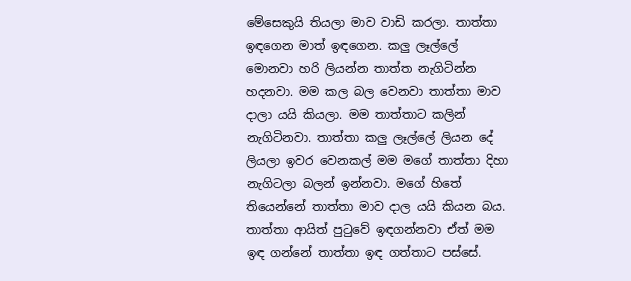මේසෙකුයි තියලා මාව වාඩි කරලා. තාත්තා ඉඳගෙන මාත් ඉඳගෙන. කලු ලෑල්ලේ මොනවා හරි ලියන්න තාත්ත නැගිටින්න හදනවා. මම කල බල වෙනවා තාත්තා මාව දාලා යයි කියලා. මම තාත්තාට කලින් නැගිටිනවා. තාත්තා කලු ලෑල්ලේ ලියන දේ ලියලා ඉවර වෙනකල් මම මගේ තාත්තා දිහා නැගිටලා බලන් ඉන්නවා. මගේ හිතේ තියෙන්නේ තාත්තා මාව දාල යයි කියන බය. තාත්තා ආයිත් පුටුවේ ඉඳගන්නවා ඒත් මම ඉඳ ගන්නේ තාත්තා ඉඳ ගත්තාට පස්සේ.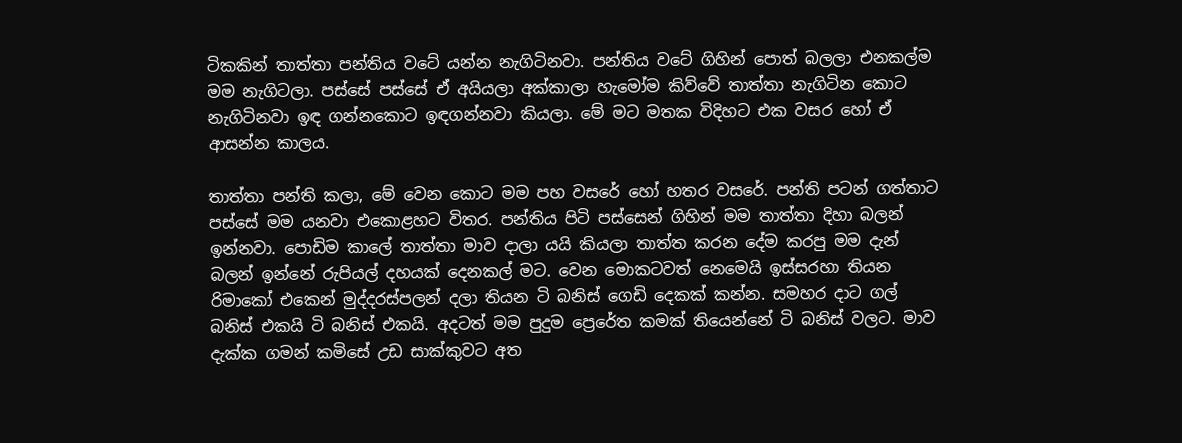ටිකකින් තාත්තා පන්තිය වටේ යන්න නැගිටිනවා. පන්තිය වටේ ගිහින් පොත් බලලා එනකල්ම මම නැගිටලා. පස්සේ පස්සේ ඒ අයියලා අක්කාලා හැමෝම කිව්වේ තාත්තා නැගිටින කොට නැගිටිනවා ඉඳ ගන්නකොට ඉඳගන්නවා කියලා. මේ මට මතක විදිහට එක වසර හෝ ඒ ආසන්න කාලය.

තාත්තා පන්ති කලා, මේ වෙන කොට මම පහ වසරේ හෝ හතර වසරේ. පන්ති පටන් ගත්තාට පස්සේ මම යනවා එකොළහට විතර. පන්තිය පිටි පස්සෙන් ගිහින් මම තාත්තා දිහා බලන් ඉන්නවා. පොඩිම කාලේ තාත්තා මාව දාලා යයි කියලා තාත්ත කරන දේම කරපු මම දැන් බලන් ඉන්නේ රුපියල් දහයක් දෙනකල් මට. වෙන මොකටවත් නෙමෙයි ඉස්සරහා තියන රිමාකෝ එකෙන් මුද්දරස්පලන් දලා තියන ටි බනිස් ගෙඩි දෙකක් කන්න. සමහර දාට ගල් බනිස් එකයි ටි බනිස් එකයි. අදටත් මම පුදුම ප්‍රෙරේත කමක් තියෙන්නේ ටි බනිස් වලට. මාව දැක්ක ගමන් කමිසේ උඩ සාක්කුවට අත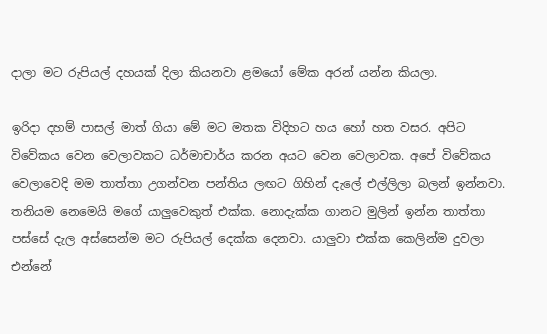දාලා මට රුපියල් දහයක් දිලා කියනවා ළමයෝ මේක අරන් යන්න කියලා.

ඉරිදා දහම් පාසල් මාත් ගියා මේ මට මතක විදිහට හය හෝ හත වසර. අපිට විවේකය වෙන වෙලාවකට ධර්මාචාර්ය කරන අයට වෙන වෙලාවක. අපේ විවේකය වෙලාවෙදි මම තාත්තා උගන්වන පන්තිය ලඟට ගිහින් දැලේ එල්ලිලා බලන් ඉන්නවා. තනියම නෙමෙයි මගේ යාලුවෙකුත් එක්ක. නොදැක්ක ගානට මුලින් ඉන්න තාත්තා පස්සේ දැල අස්සෙන්ම මට රුපියල් දෙක්ක දෙනවා. යාලුවා එක්ක කෙලින්ම දුවලා එන්නේ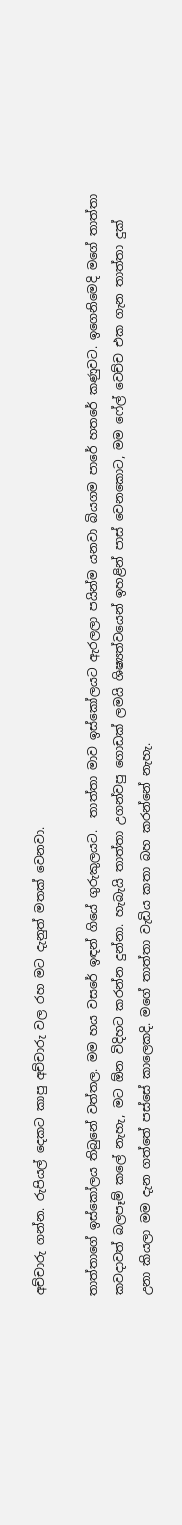අච්චාරු ගන්න. රුපියල් දෙකට කාපු අච්චාරු වල රහ මට දැනුත් මතක් වෙනවා.

තාත්තාගේ ඉස්කෝලය තිබුනේ වත්තල. මම හය වසරේ ඉඳන් ගියේ ගුරුකුලයට.  තාත්තා මාව ඉස්කෝලයට ඇරලලා පයින්ම යනවා බියගම පාරේ හතරේ කණුවට. ඉගෙනිමෙදි මගේ තාත්තා කවදාවත් බලපෑම් කලේ නැහැ, මට ඕන විදිහට කරන්න දුන්නා. හැබැයි තාත්තා උගන්වපු ගොඩක් ලමයි ශිෂ්‍යත්වයෙන් ඉහළින් පාස් වෙනකොට, මම ෆේල් වෙච්ච එක ගැන තාත්තා දුක් උනා කියලා මම දැන ගත්තේ පස්සේ කාලෙකදි. මගේ තාත්තා වැඩිය කතා බහ කරන්නේ නැහැ.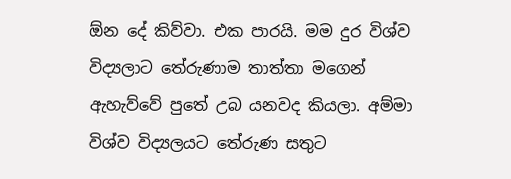ඕන දේ කිව්වා. එක පාරයි. මම දුර විශ්ව විද්‍යලාට තේරුණාම තාත්තා මගෙන් ඇහැව්වේ පුතේ උබ යනවද කියලා. අම්මා විශ්ව විද්‍යලයට තේරුණ සතුට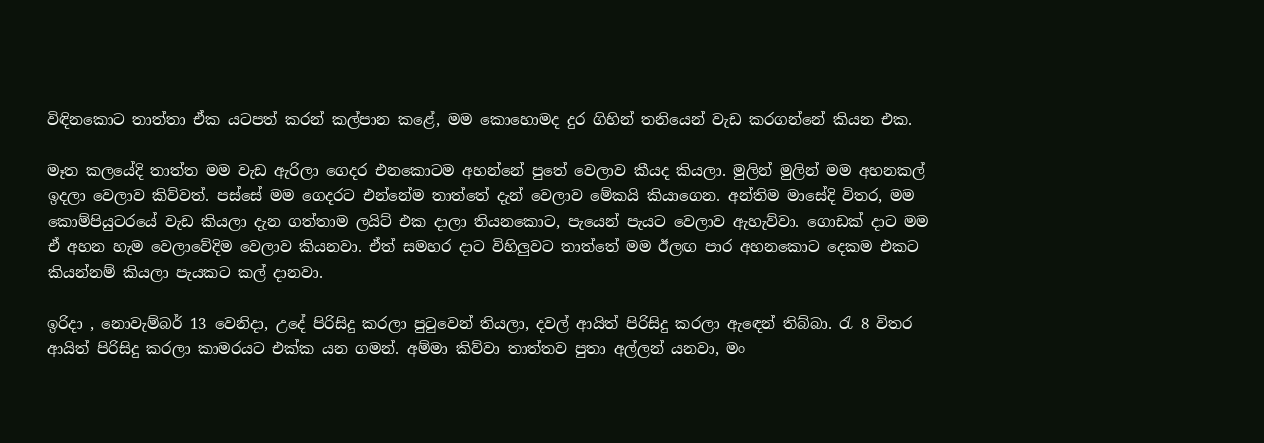විඳිනකොට තාත්තා ඒක යටපත් කරන් කල්පාන කළේ, මම කොහොමද දුර ගිහින් තනියෙන් වැඩ කරගන්නේ කියන එක.

මෑත කලයේදි තාත්ත මම වැඩ ඇරිලා ගෙදර එනකොටම අහන්නේ පුතේ වෙලාව කීයද කියලා. මුලින් මුලින් මම අහනකල් ඉදලා වෙලාව කිව්වත්. පස්සේ මම ගෙදරට එන්නේම තාත්තේ දැන් වෙලාව මේකයි කියාගෙන. අන්තිම මාසේදි විතර, මම කොම්පියුටරයේ වැඩ කියලා දැන ගත්තාම ලයිට් එක දාලා තියනකොට, පැයෙන් පැයට වෙලාව ඇහැව්වා. ගොඩක් දාට මම ඒ අහන හැම වෙලාවේදිම වෙලාව කියනවා. ඒත් සමහර දාට විහිලුවට තාත්තේ මම ඊලඟ පාර අහනකොට දෙකම එකට කියන්නම් කියලා පැයකට කල් දානවා.

ඉරිදා , නොවැම්බර් 13 වෙනිදා, උදේ පිරිසිදු කරලා පුටුවෙන් තියලා, දවල් ආයිත් පිරිසිදු කරලා ඇඳෙන් තිබ්බා. රැ 8 විතර ආයිත් පිරිසිදු කරලා කාමරයට එක්ක යන ගමන්. අම්මා කිව්වා තාත්තව පුතා අල්ලන් යනවා, මං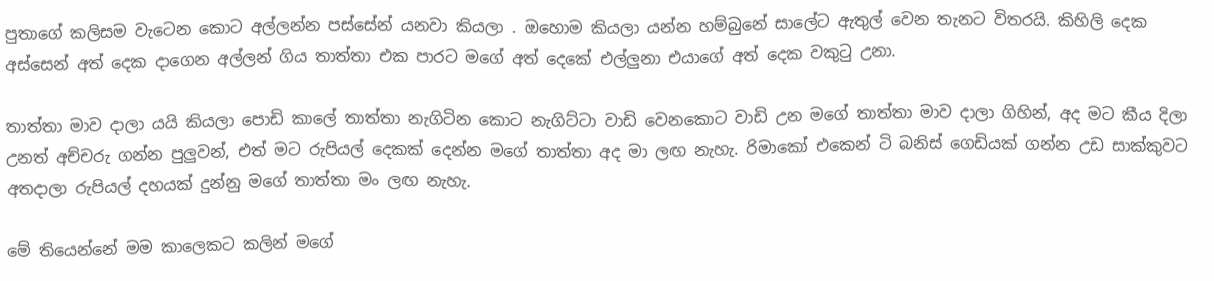පුතාගේ කලිසම වැටෙන කොට අල්ලන්න පස්සේන් යනවා කියලා . ඔහොම කියලා යන්න හම්බුනේ සාලේට ඇතුල් වෙන තැනට විතරයි. කිහිලි දෙක අස්සෙන් අත් දෙක දාගෙන අල්ලන් ගිය තාත්තා එක පාරට මගේ අත් දෙකේ එල්ලුනා එයාගේ අත් දෙක වකුටු උනා.

තාත්තා මාව දාලා යයි කියලා පොඩි කාලේ තාත්තා නැගිටින කොට නැගිට්ටා වාඩි වෙනකොට වාඩි උන මගේ තාත්තා මාව දාලා ගිහින්, අද මට කීය දිලා උනත් අච්චරු ගන්න පුලුවන්, එත් මට රුපියල් දෙකක් දෙන්න මගේ තාත්තා අද මා ලඟ නැහැ. රිමාකෝ එකෙන් ටි බනිස් ගෙඩියක් ගන්න උඩ සාක්කුවට අතදාලා රුපියල් දහයක් දුන්නු මගේ තාත්තා මං ලඟ නැහැ.

මේ තියෙන්නේ මම කාලෙකට කලින් මගේ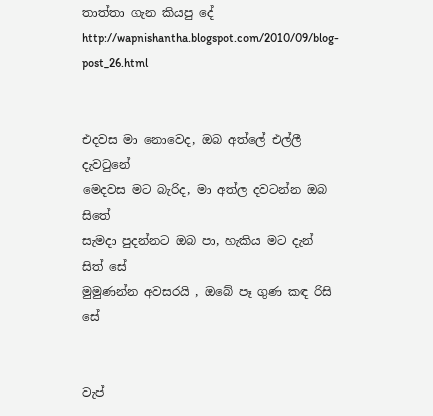තාත්තා ගැන කියපු දේ
http://wapnishantha.blogspot.com/2010/09/blog-post_26.html


එදවස මා නොවෙද, ඔබ අත්ලේ එල්ලී දැවටුනේ
මෙදවස මට බැරිද, මා අත්ල දවටන්න ඔබ සිතේ
සැමදා පුදන්නට ඔබ පා, හැකිය මට දැන් සිත් සේ
මුමුණන්න අවසරයි , ඔබේ පෑ ගුණ කඳ රිසි සේ


වැප්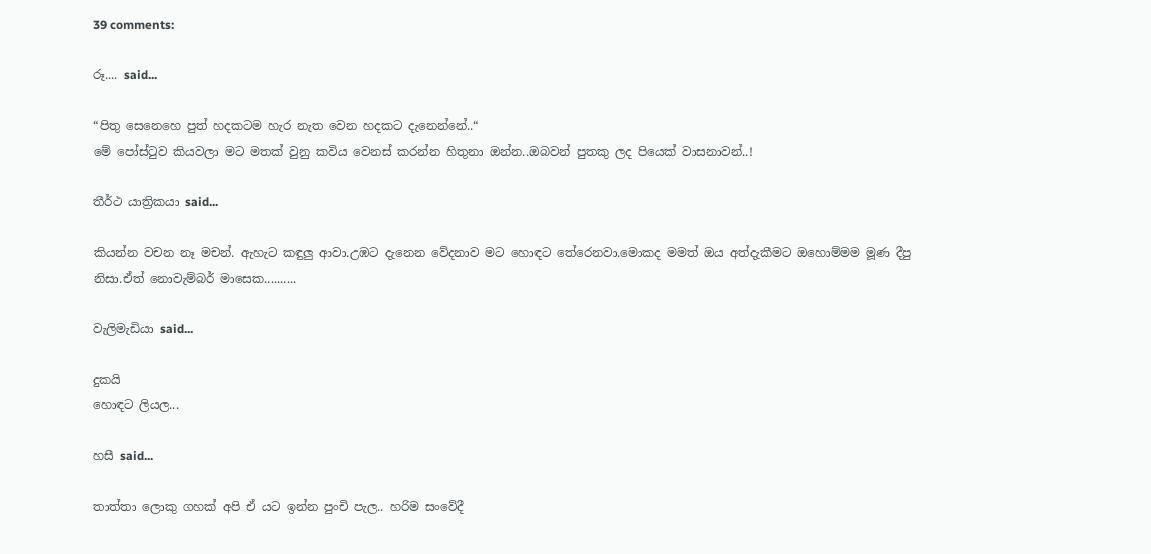39 comments:

රූ.... said...

“පිතු සෙනෙහෙ පුත් හදකටම හැර නැත වෙන හදකට දැනෙන්නේ..“
මේ පෝස්ටුව කියවලා මට මතක් වුනු කවිය වෙනස් කරන්න හිතුනා ඔන්න..ඔබවන් පුතකු ලද පියෙක් වාසනාවන්..!

තීර්ථ යාත්‍රිකයා said...

කියන්න වචන නෑ මචන්. ඇහැට කඳුලු ආවා.උඹට දැනෙන වේදනාව මට හොඳට තේරෙනවා.මොකද මමත් ඔය අත්දැකීමට ඔහොම්මම මූණ දීපු නිසා.ඒත් නොවැම්බර් මාසෙක..........

වැලිමැඩියා said...

දුකයි
හොඳට ලියල...

හසී said...

තාත්තා ලොකු ගහක් අපි ඒ යට ඉන්න පුංචි පැල.. හරිම සංවේදී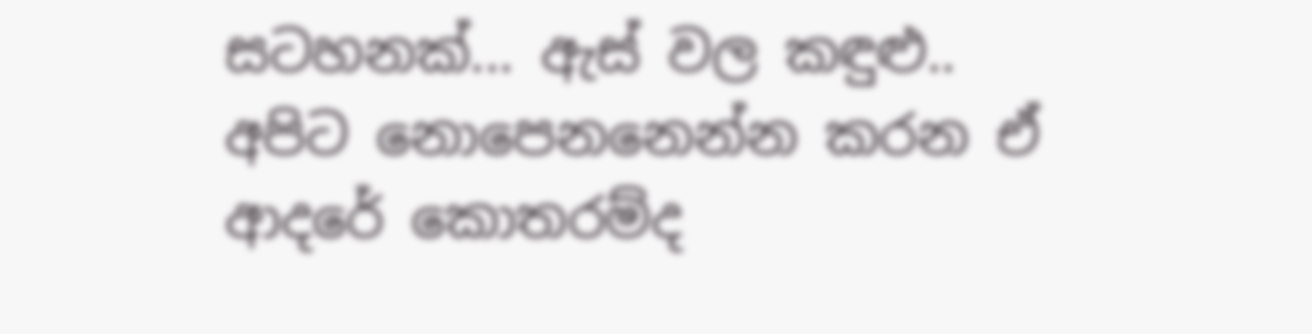සටහනක්... ඇස් වල කඳුළු.. අපිට නොපෙනනෙන්න කරන ඒ ආදරේ කොතරම්ද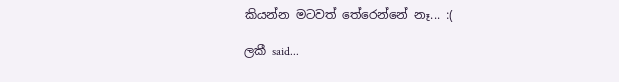කියන්න මටවත් තේරෙන්නේ නෑ... :(

ලකී said...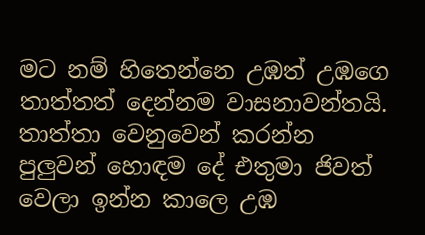මට නම් හිතෙන්නෙ උඹත් උඹගෙ තාත්තත් දෙන්නම වාසනාවන්තයි. තාත්තා වෙනුවෙන් කරන්න පුලුවන් හොඳම දේ එතුමා ජිවත් වෙලා ඉන්න කාලෙ උඹ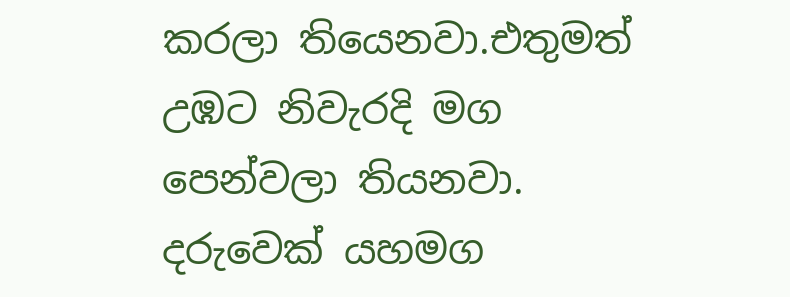කරලා තියෙනවා.එතුමත් උඹට නිවැරදි මග පෙන්වලා තියනවා. දරුවෙක් යහමග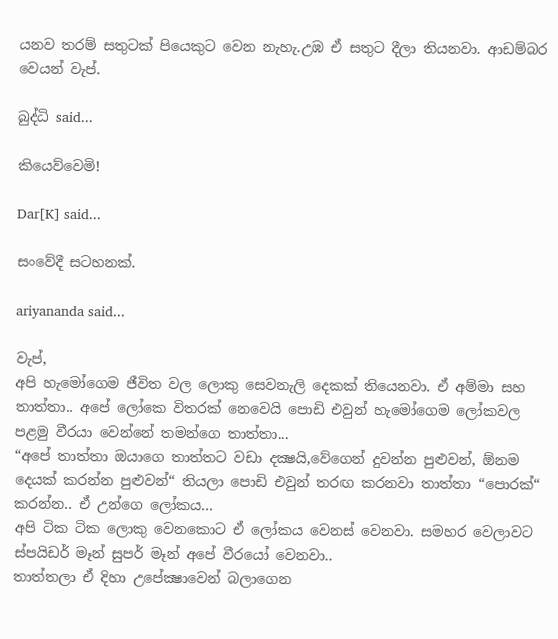යනව තරම් සතුටක් පියෙකුට වෙන නැහැ.උඹ ඒ සතුට දීලා තියනවා. ආඩම්බර වෙයන් වැප්.

බුද්ධි said...

කියෙව්වෙමි!

Dar[K] said...

සංවේදී සටහනක්.

ariyananda said...

වැප්,
අපි හැමෝගෙම ජීවිත වල ලොකු සෙවනැලි දෙකක් තියෙනවා. ඒ අම්මා සහ තාත්තා.. අපේ ලෝකෙ විතරක් නෙවෙයි පොඩි එවුන් හැමෝගෙම ලෝකවල පළමු වීරයා වෙන්නේ තමන්ගෙ තාත්තා...
“අපේ තාත්තා ඔයාගෙ තාත්තට වඩා දක්‍ෂයි,වේගෙන් දුවන්න පුළුවන්, ඕනම දෙයක් කරන්න පුළුවන්“ තියලා පොඩි එවුන් තරඟ කරනවා තාත්තා “පොරක්“ කරන්න.. ඒ උන්ගෙ ලෝකය...
අපි ටික ටික ලොකු වෙනකොට ඒ ලෝකය වෙනස් වෙනවා. සමහර වෙලාවට ස්පයිඩර් මෑන් සුපර් මෑන් අපේ වීරයෝ වෙනවා..
තාත්තලා ඒ දිහා උපේක්‍ෂාවෙන් බලාගෙන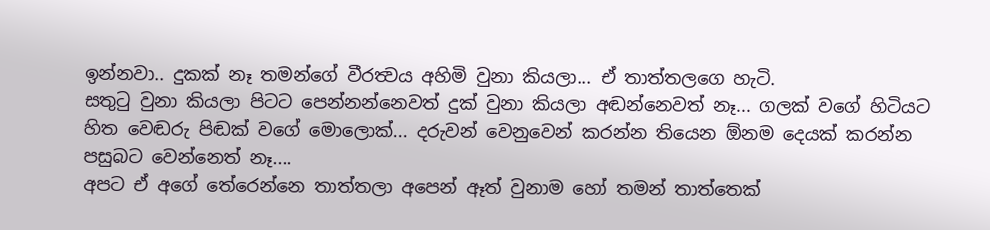ඉන්නවා.. දුකක් නෑ තමන්ගේ වීරත්‍වය අහිමි වුනා කියලා... ඒ තාත්තලගෙ හැටි.
සතුටු වුනා කියලා පිටට පෙන්නන්නෙවත් දුක් වුනා කියලා අඬන්නෙවත් නෑ... ගලක් වගේ හිටියට හිත වෙඬරු පිඬක් වගේ මොලොක්... දරුවන් වෙනුවෙන් කරන්න තියෙන ඕනම දෙයක් කරන්න පසුබට වෙන්නෙත් නෑ....
අපට ඒ අගේ තේරෙන්නෙ තාත්තලා අපෙන් ඈත් වුනාම හෝ තමන් තාත්තෙක්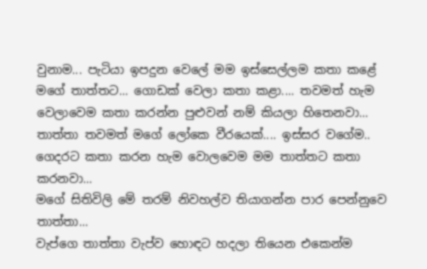වුනාම... පැටියා ඉපදුන වෙලේ මම ඉස්සෙල්ලම කතා කළේ මගේ තාත්තට... ගොඩක් වෙලා කතා කළා.... තවමත් හැම වෙලාවෙම කතා කරන්න පුළුවන් නම් කියලා හිතෙනවා...
තාත්තා තවමත් මගේ ලෝකෙ වීරයෙක්.... ඉස්සර වගේම.. ගෙදරට කතා කරන හැම වොලවෙම මම තාත්තට කතා කරනවා...
මගේ සිතිවිලි මේ තරම් නිවහල්ව තියාගන්න පාර පෙන්නුවෙ තාත්තා...
වැප්ගෙ තාත්තා වැප්ව හොඳට හදලා තියෙන එකෙන්ම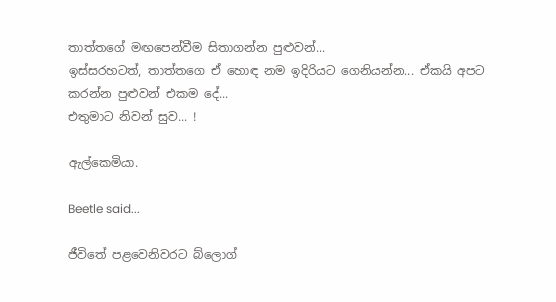තාත්තගේ මඟපෙන්වීම සිතාගන්න පුළුවන්...
ඉස්සරහටත්, තාත්තගෙ ඒ හොඳ නම ඉදිරියට ගෙනියන්න... ඒකයි අපට කරන්න පුළුවන් එකම දේ...
එතුමාට නිවන් සුව... !

ඇල්කෙමියා.

Beetle said...

ජීවිතේ පළවෙනිවරට බ්ලොග්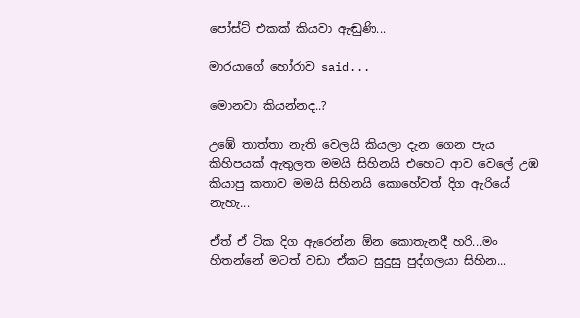පෝස්ට් එකක් කියවා ඇඬුණි...

මාරයාගේ හෝරාව said...

මොනවා කියන්නද..?

උඹේ තාත්තා නැති වෙලයි කියලා දැන ගෙන පැය කිහිපයක් ඇතුලත මමයි සිහිනයි එහෙට ආව වෙලේ උඹ කියාපු කතාව මමයි සිහිනයි කොහේවත් දිග ඇරියේ නැහැ...

ඒත් ඒ ටික දිග ඇරෙන්න ඕන කොතැනදී හරි...මං හිතන්නේ මටත් වඩා ඒකට සුදුසු පුද්ගලයා සිහින...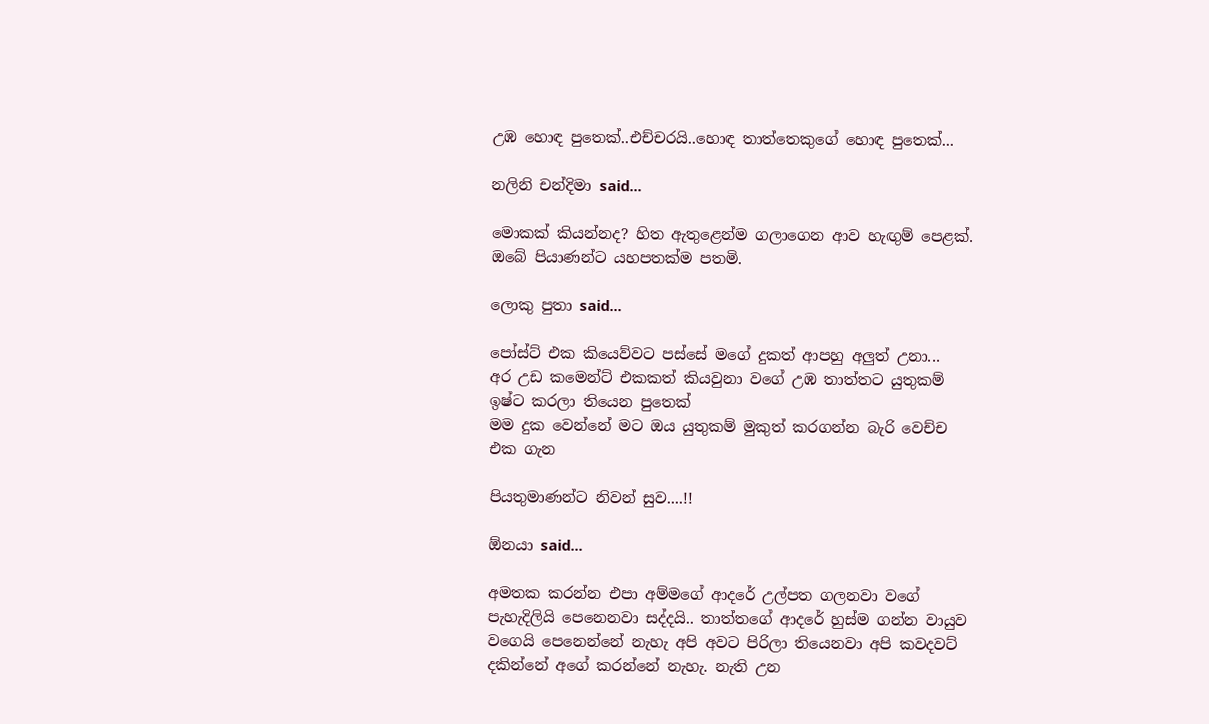උඹ හොඳ පුතෙක්..එච්චරයි..හොඳ තාත්තෙකුගේ හොඳ පුතෙක්...

නලිනි චන්දිමා said...

මොකක් කියන්නද? හිත ඇතුළෙන්ම ගලාගෙන ආව හැඟුම් පෙළක්. ඔබේ පියාණන්ට යහපතක්ම පතමි.

ලොකු පුතා said...

පෝස්ට් එක කියෙව්වට පස්සේ මගේ දුකත් ආපහු අලුත් උනා...
අර උඩ කමෙන්ට් එකකත් කියවුනා වගේ උඹ තාත්තට යුතුකම් ඉෂ්ට කරලා තියෙන පුතෙක්
මම දුක වෙන්නේ මට ඔය යුතුකම් මුකුත් කරගන්න බැරි වෙච්ච එක ගැන

පියතුමාණන්ට නිවන් සුව....!!

ඕනයා said...

අමතක කරන්න එපා අම්මගේ ආදරේ උල්පත ගලනවා වගේ පැහැදිලියි පෙනෙනවා සද්දයි.. තාත්තගේ ආදරේ හුස්ම ගන්න වායුව වගෙයි පෙනෙන්නේ නැහැ අපි අවට පිරිලා තියෙනවා අපි කවදවට් දකින්නේ අගේ කරන්නේ නැහැ. නැති උන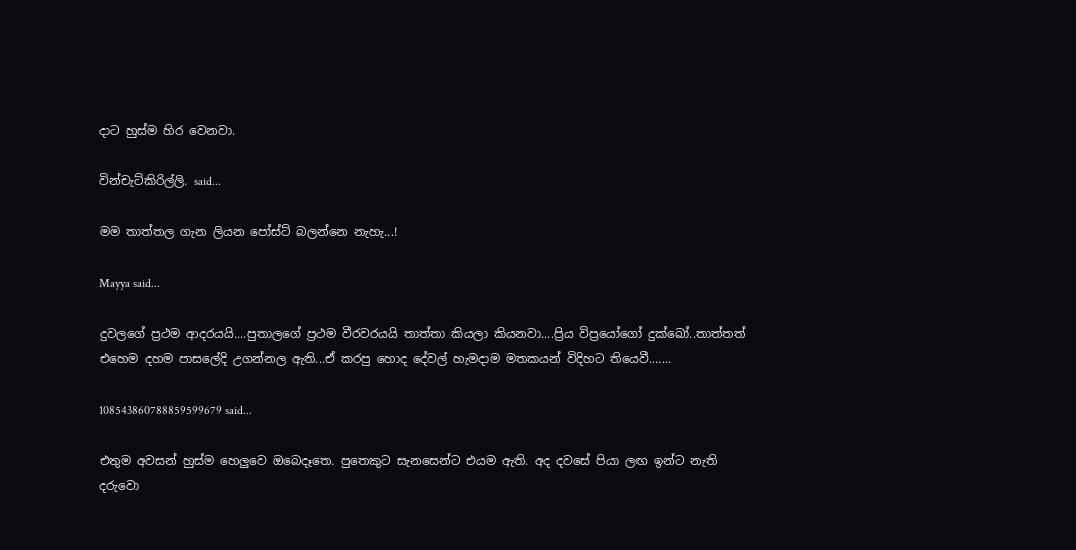දාට හුස්ම හිර වෙනවා.

වින්චැට්කිරිල්ලි. said...

මම තාත්තල ගැන ලියන පෝස්ට් බලන්නෙ නැහැ...!

Mayya said...

දුවලගේ ප්‍රථම ආදරයයි....පුතාලගේ ප්‍රථම වීරවරයයි තාත්තා කියලා කියනවා....ප්‍රිය විප්‍රයෝගෝ දුක්ඛෝ..තාත්තත් එහෙම දහම පාසලේදි උගන්නල ඇති...ඒ කරපු හොද දේවල් හැමදාම මතකයන් විදිහට තියෙවී.......

108543860788859599679 said...

එතුම අවසන් හුස්ම හෙලුවෙ ඔබෙදෑතෙ. පුතෙකුට සැනසෙන්ට එයම ඇති. අද දවසේ පියා ලඟ ඉන්ට නැති දරුවො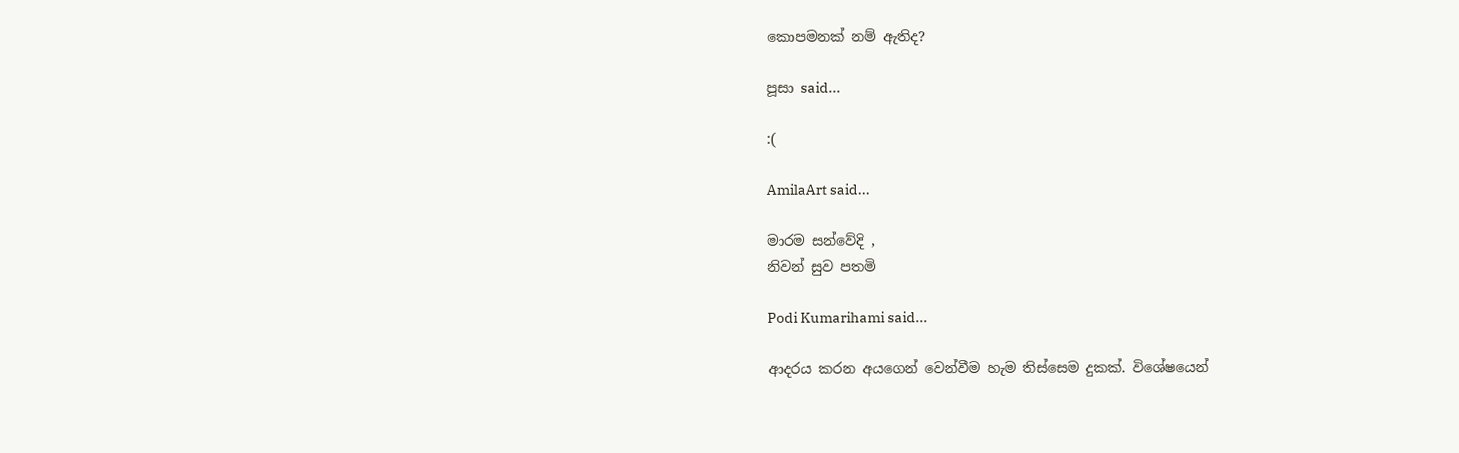කොපමනක් නම් ඇතිද?

පූසා said...

:(

AmilaArt said...

මාරම සන්වේදි ,
නිවන් සුව පතමි

Podi Kumarihami said...

ආදරය කරන අයගෙන් වෙන්වීම හැම තිස්සෙම දුකක්. විශේෂයෙන්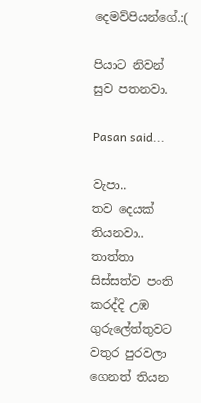දෙමව්පියන්ගේ.:(

පියාට නිවන් සුව පතනවා.

Pasan said...

වැපා..
තව දෙයක් තියනවා.. තාත්තා සිස්සත්ව පංති කරද්දි උඹ ගුරුලේත්තුවට වතුර පුරවලා ගෙනත් තියන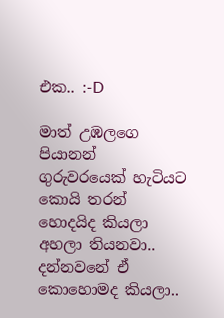එක.. :-D

මාත් උඹලගෙ පියානන් ගුරුවරයෙක් හැටියට කොයි තරන් හොදයිද කියලා අහලා තියනවා.. දන්නවනේ ඒ කොහොමද කියලා..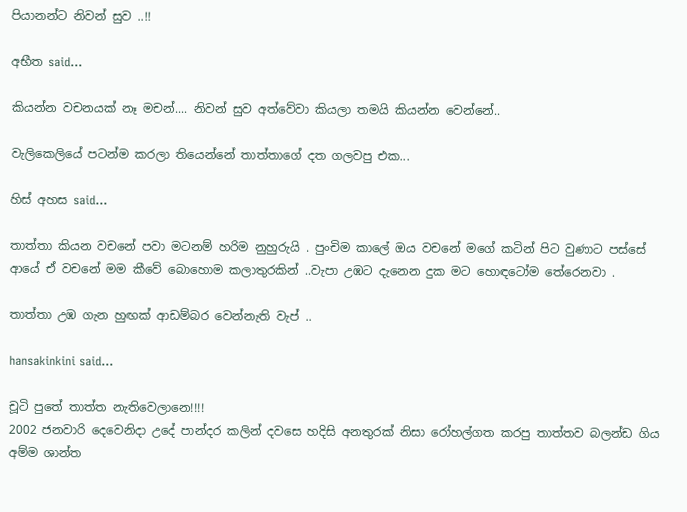පියානන්ට නිවන් සුව ..!!

අභීත said...

කියන්න වචනයක් නෑ මචන්.... නිවන් සුව අත්වේවා කියලා තමයි කියන්න වෙන්නේ..

වැලිකෙලියේ පටන්ම කරලා තියෙන්නේ තාත්තාගේ දත ගලවපු එක...

හිස් අහස said...

තාත්තා කියන වචනේ පවා මටනම් හරිම නුහුරුයි . පුංචිම කාලේ ඔය වචනේ මගේ කටින් පිට වුණාට පස්සේ ආයේ ඒ වචනේ මම කීවේ බොහොම කලාතුරකින් ..වැපා උඹට දැනෙන දුක මට හොඳටෝම තේරෙනවා .

තාත්තා උඹ ගැන හුඟක් ආඩම්බර වෙන්නැති වැප් ..

hansakinkini said...

චූටි පුතේ තාත්ත නැතිවෙලානෙ!!!!
2002 ජනවාරි දෙවෙනිදා උදේ පාන්දර කලින් දවසෙ හදිසි අනතුරක් නිසා රෝහල්ගත කරපු තාත්තව බලන්ඩ ගිය අම්ම ශාන්ත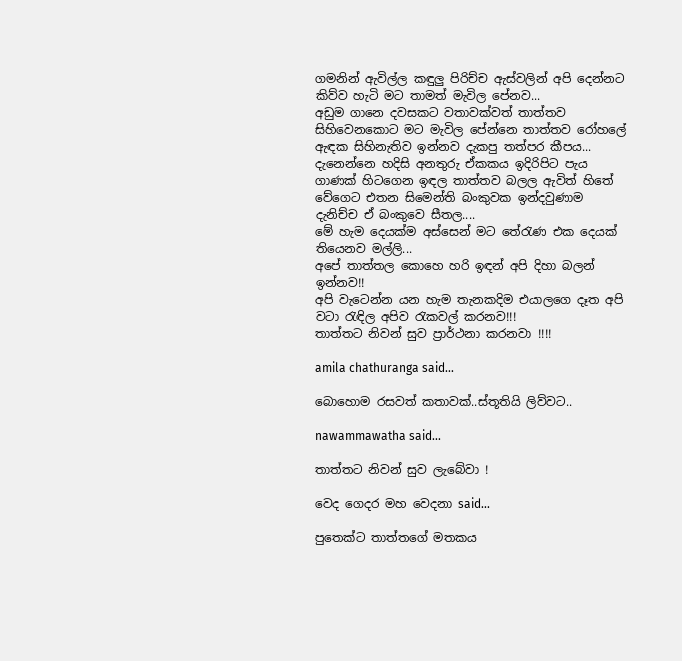ගමනින් ඇවිල්ල කඳුලු පිරිච්ච ඇස්වලින් අපි දෙන්නට කිව්ව හැටි මට තාමත් මැවිල පේනව...
අඩුම ගානෙ දවසකට වතාවක්වත් තාත්තව සිහිවෙනකොට මට මැවිල පේන්නෙ තාත්තව රෝහලේ ඇඳක සිහිනැතිව ඉන්නව දැකපු තත්පර කීපය... දැනෙන්නෙ හදිසි අනතුරු ඒකකය ඉදිරිපිට පැය ගාණක් හිටගෙන ඉඳල තාත්තව බලල ඇවිත් හිතේ වේගෙට එතන සිමෙන්ති බංකුවක ඉන්දවුණාම දැනිච්ච ඒ බංකුවෙ සීතල....
මේ හැම දෙයක්ම අස්සෙන් මට තේරැණ එක දෙයක් තියෙනව මල්ලි...
අපේ තාත්තල කොහෙ හරි ඉඳන් අපි දිහා බලන් ඉන්නව!!
අපි වැටෙන්න යන හැම තැනකදිම එයාලගෙ දෑත අපි වටා රැඳිල අපිව රැකවල් කරනව!!!
තාත්තට නිවන් සුව ප්‍රාර්ථනා කරනවා !!!!

amila chathuranga said...

බොහොම රසවත් කතාවක්..ස්තූතියි ලිව්වට..

nawammawatha said...

තාත්තට නිවන් සුව ලැබේවා !

වෙද ගෙදර මහ වෙදනා said...

පුතෙක්ට තාත්තගේ මතකය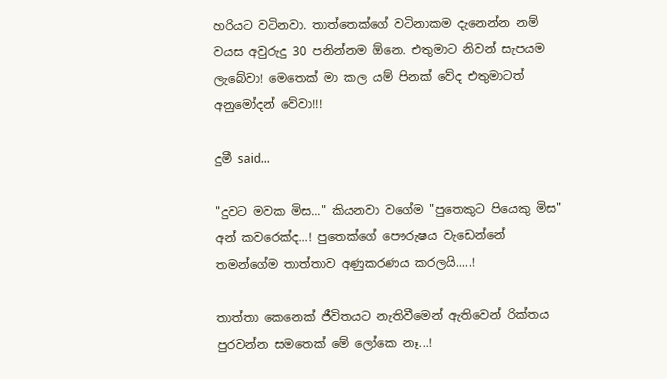හරියට වටිනවා. තාත්තෙක්ගේ වටිනාකම දැනෙන්න නම් වයස අවුරුදු 30 පනින්නම ඕනෙ. එතුමාට නිවන් සැපයම ලැබේවා! මෙතෙක් මා කල යම් පිනක් වේද එතුමාටත් අනුමෝදන් වේවා!!!

දුමී said...

"දුවට මවක මිස..." කියනවා වගේම "පුතෙකුට පියෙකු මිස" අන් කවරෙක්ද...! පුතෙක්ගේ පෞරුෂය වැඩෙන්නේ තමන්ගේම තාත්තාව අණුකරණය කරලයි.....!

තාත්තා කෙනෙක් ජීවිතයට නැතිවීමෙන් ඇතිවෙන් රික්තය පුරවන්න සමතෙක් මේ ලෝකෙ නෑ...!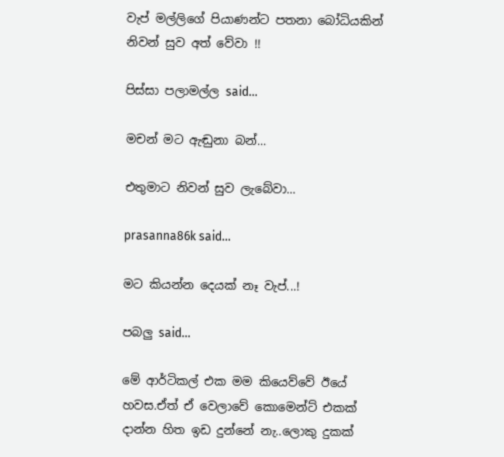වැප් මල්ලිගේ පියාණන්ට පතනා බෝධියකින් නිවන් සුව අත් වේවා !!

පිස්සා පලාමල්ල said...

මචන් මට ඇඬුනා බන්...

එතුමාට නිවන් සුව ලැබේවා...

prasanna86k said...

මට කියන්න දෙයක් නෑ වැප්...!

පබලු said...

මේ ආර්ටිකල් එක මම කියෙව්වේ ඊයේ හවස.ඒත් ඒ වෙලාවේ කොමෙන්ට් එකක් දාන්න හිත ඉඩ දුන්නේ නැ..ලොකු දුකක්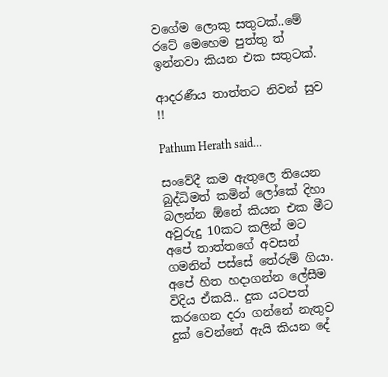වගේම ලොකු සතුටක්..මේ රටේ මෙහෙම පුත්තු ත් ඉන්නවා කියන එක සතුටක්.

ආදරණීය තාත්තට නිවන් සුව !!

Pathum Herath said...

සංවේදී කම ඇතුලෙ තියෙන බුද්ධිමත් කමින් ලෝකේ දිහා බලන්න ඕනේ කියන එක මීට අවුරුදු 10කට කලින් මට අපේ තාත්තගේ අවසන් ගමනින් පස්සේ තේරුම් ගියා. අපේ හිත හදාගන්න ලේසීම විදිය ඒකයි.. දුක යටපත් කරගෙන දරා ගන්නේ නැතුව දුක් වෙන්නේ ඇයි කියන දේ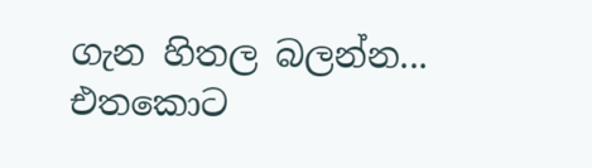ගැන හිතල බලන්න... එතකොට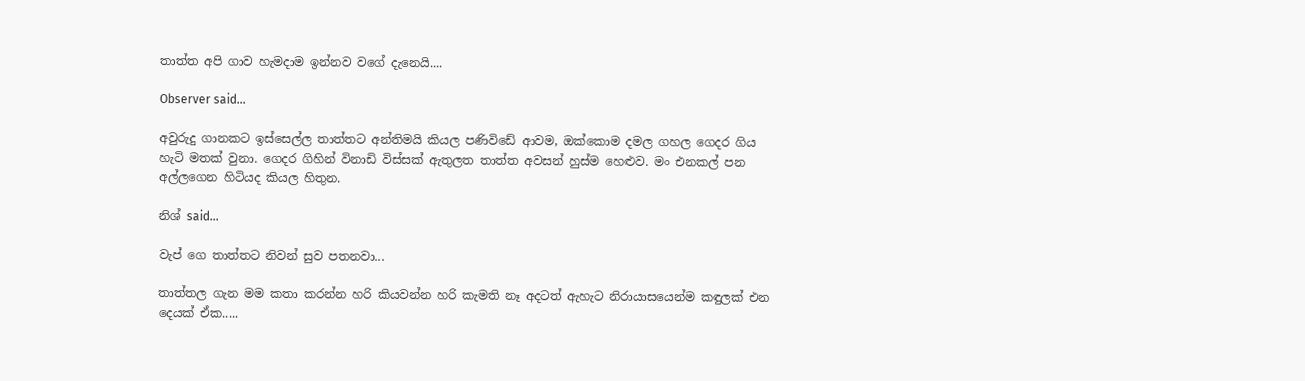තාත්ත අපි ගාව හැමදාම ඉන්නව වගේ දැනෙයි....

Observer said...

අවුරුදු ගානකට ඉස්සෙල්ල තාත්තට අන්තිමයි කියල පණිවිඩේ ආවම, ඔක්කොම දමල ගහල ගෙදර ගිය හැටි මතක් වුනා. ගෙදර ගිහින් විනාඩි විස්සක් ඇතුලත තාත්ත අවසන් හුස්ම හෙළුව. මං එනකල් පන අල්ලගෙන හිටියද කියල හිතුන.

නිශ් said...

වැප් ගෙ තාත්තට නිවන් සුව පතනවා...

තාත්තල ගැන මම කතා කරන්න හරි කියවන්න හරි කැමති නෑ අදටත් ඇහැට නිරායාසයෙන්ම කඳුලක් එන දෙයක් ඒක.....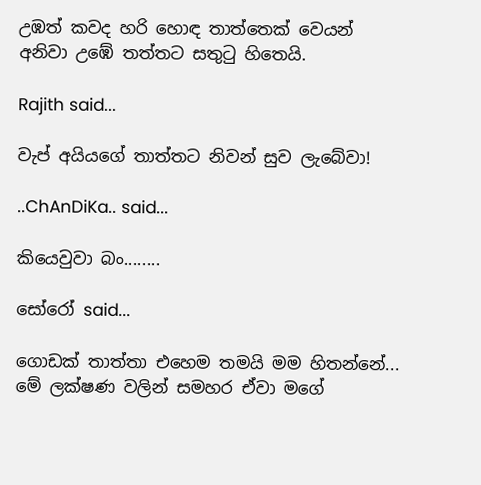උඹත් කවද හරි හොඳ තාත්තෙක් වෙයන් අනිවා උඹේ තත්තට සතුටු හිතෙයි.

Rajith said...

වැප් අයියගේ තාත්තට නිවන් සුව ලැබේවා!

..ChAnDiKa.. said...

කියෙවුවා බං........

සෝරෝ said...

ගොඩක් තාත්තා එහෙම තමයි මම හිතන්නේ... මේ ලක්ෂණ වලින් සමහර ඒවා මගේ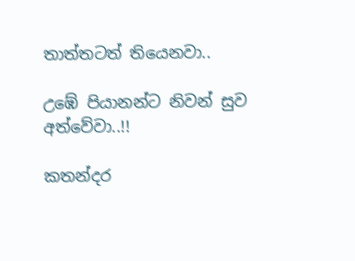තාත්තටත් තියෙනවා..

උඹේ පියානන්ට නිවන් සුව අත්වේවා..!!

කතන්දර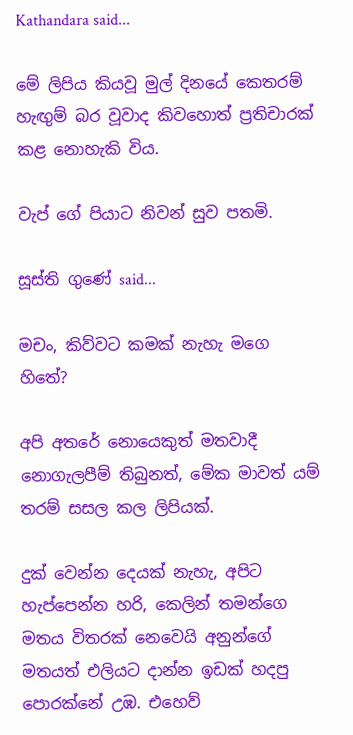Kathandara said...

මේ ලිපිය කියවූ මුල් දිනයේ කෙතරම් හැඟුම් බර වූවාද කිවහොත් ප්‍රතිචාරක් කළ නොහැකි විය.

වැප් ගේ පියාට නිවන් සුව පතමි.

සූස්ති ගුණේ said...

මචං, කිව්වට කමක් නැහැ මගෙ හිතේ?

අපි අතරේ නොයෙකුත් මතවාදී නොගැලපීම් තිබුනත්, මේක මාවත් යම් තරම් සසල කල ලිපියක්.

දුක් වෙන්න දෙයක් නැහැ, අපිට හැප්පෙන්න හරි, කෙලින් තමන්ගෙ මතය විතරක් නෙවෙයි අනුන්ගේ මතයත් එලියට දාන්න ඉඩක් හදපු පොරක්නේ උඹ. එහෙව්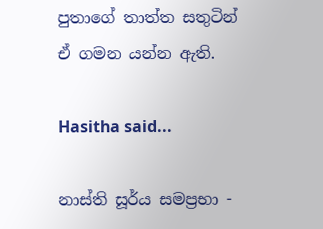පුතාගේ තාත්ත සතුටින් ඒ ගමන යන්න ඇති.

Hasitha said...

නාස්ති සූර්ය සමප්‍රභා -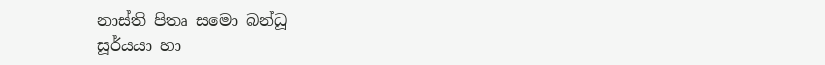නාස්ති පිතෘ සමො බන්ධූ
සූර්යයා හා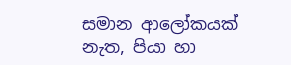සමාන ආලෝකයක් නැත, පියා හා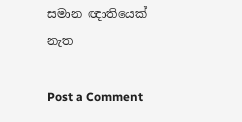සමාන ඥාතියෙක් නැත

Post a Comment